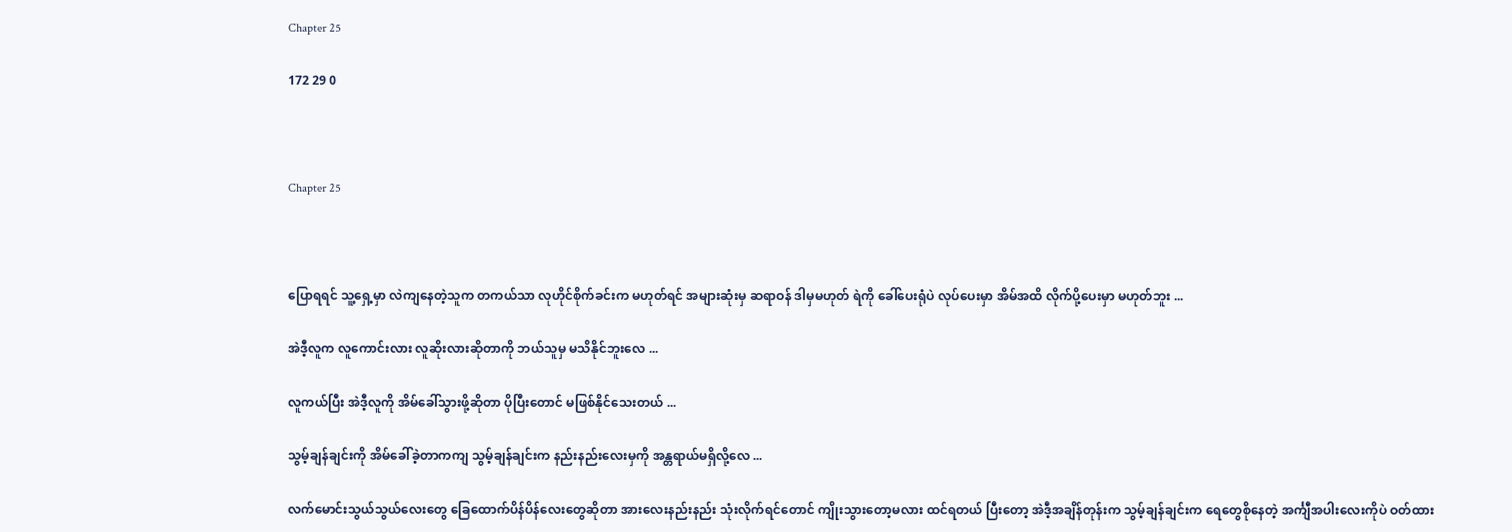Chapter 25

172 29 0



Chapter 25



ပြောရရင် သူ့ရှေ့မှာ လဲကျနေတဲ့သူက တကယ်သာ လုဟိုင်စိုက်ခင်းက မဟုတ်ရင် အများဆုံးမှ ဆရာဝန် ဒါမှမဟုတ် ရဲကို ခေါ်ပေးရုံပဲ လုပ်ပေးမှာ အိမ်အထိ လိုက်ပို့ပေးမှာ မဟုတ်ဘူး ...

အဲဒီ့လူက လူကောင်းလား လူဆိုးလားဆိုတာကို ဘယ်သူမှ မသိနိုင်ဘူးလေ ...

လူကယ်ပြီး အဲဒီ့လူကို အိမ်ခေါ်သွားဖို့ဆိုတာ ပိုပြီးတောင် မဖြစ်နိုင်သေးတယ် ...

သွမ့်ချန်ချင်းကို အိမ်ခေါ်ခဲ့တာကကျ သွမ့်ချန်ချင်းက နည်းနည်းလေးမှကို အန္တရာယ်မရှိလို့လေ ...

လက်မောင်းသွယ်သွယ်လေးတွေ ခြေထောက်ပိန်ပိန်လေးတွေဆိုတာ အားလေးနည်းနည်း သုံးလိုက်ရင်တောင် ကျိုးသွားတော့မလား ထင်ရတယ် ပြီးတော့ အဲဒီ့အချိန်တုန်းက သွမ့်ချန်ချင်းက ရေတွေစိုနေတဲ့ အင်္ကျီအပါးလေး‌ကိုပဲ ဝတ်ထား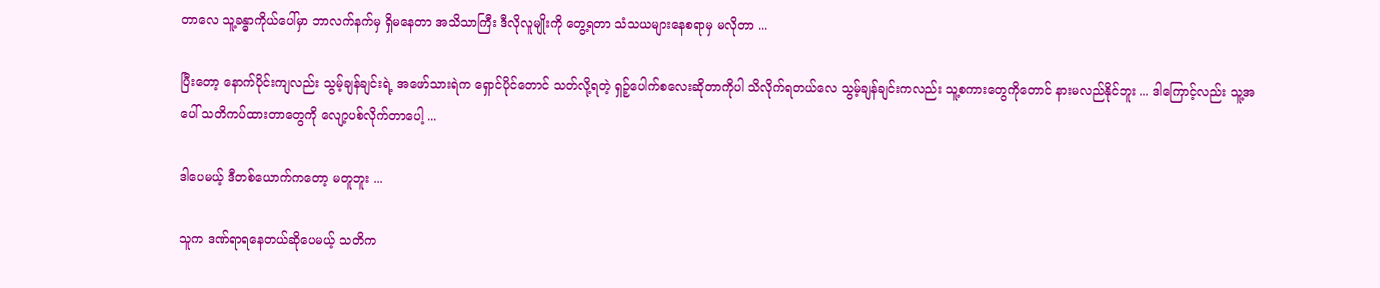တာလေ သူ့ခန္ဓာကိုယ်ပေါ်မှာ ဘာလက်နက်မှ ရှိမနေတာ အသိသာကြီး ဒီလိုလူမျိုးကို တွေ့ရတာ သံသယများနေစရာမှ မလိုတာ ...

ပြီးတော့ နောက်ပိုင်းကျလည်း သွမ့်ချန်ချင်းရဲ့ အဖော်သားရဲက ရှောင်ပိုင်တောင် သတ်လို့ရတဲ့ ရှဉ့်ပေါက်စလေးဆိုတာကိုပါ သိလိုက်ရတယ်လေ သွမ့်ချန်ချင်းကလည်း သူ့စကားတွေကိုတောင် နားမလည်နိုင်ဘူး ... ဒါကြောင့်လည်း သူ့အပေါ် သတိကပ်ထားတာတွေကို လျော့ပစ်လိုက်တာပေါ့ ...

ဒါပေမယ့် ဒီတစ်ယောက်ကတော့ မတူဘူး ...

သူက ဒဏ်ရာရနေတယ်ဆိုပေမယ့် သတိက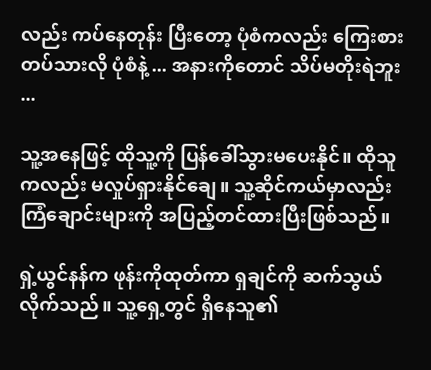လည်း ကပ်နေတုန်း ပြီးတော့ ပုံစံကလည်း ကြေးစားတပ်သားလို ပုံစံနဲ့ ... အနားကိုတောင် သိပ်မတိုးရဲဘူး ...

သူ့အနေဖြင့် ထိုသူ့ကို ပြန်ခေါ်သွားမပေးနိုင်။ ထိုသူကလည်း မလှုပ်ရှားနိုင်ချေ။ သူ့ဆိုင်ကယ်မှာလည်း ကြံချောင်းများကို အပြည့်တင်ထားပြီးဖြစ်သည်။

ရှဲ့ယွင်နန်က ဖုန်းကိုထုတ်ကာ ရှချင်ကို ဆက်သွယ်လိုက်သည်။ သူ့ရှေ့တွင် ရှိနေသူ၏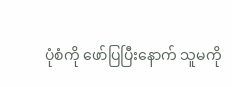ပုံစံကို ဖော်ပြပြီးနောက် သူမကို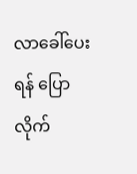လာခေါ်ပေးရန် ပြောလိုက်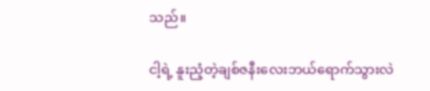သည်။

ငါ့ရဲ့ နူးညံ့တဲ့ချစ်ဇနီးလေးဘယ်ရောက်သွားလဲ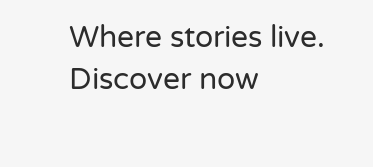Where stories live. Discover now